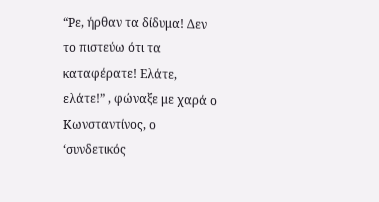“Ρε, ήρθαν τα δίδυμα! Δεν το πιστεύω ότι τα καταφέρατε! Ελάτε, ελάτε!” , φώναξε με χαρά ο Κωνσταντίνος, ο ‘συνδετικός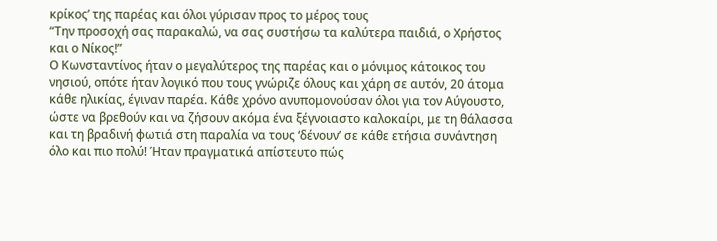κρίκος’ της παρέας και όλοι γύρισαν προς το μέρος τους
“Την προσοχή σας παρακαλώ, να σας συστήσω τα καλύτερα παιδιά, ο Χρήστος και ο Νίκος!”
Ο Κωνσταντίνος ήταν ο μεγαλύτερος της παρέας και ο μόνιμος κάτοικος του νησιού, οπότε ήταν λογικό που τους γνώριζε όλους και χάρη σε αυτόν, 20 άτομα κάθε ηλικίας, έγιναν παρέα. Κάθε χρόνο ανυπομονούσαν όλοι για τον Αύγουστο, ώστε να βρεθούν και να ζήσουν ακόμα ένα ξέγνοιαστο καλοκαίρι, με τη θάλασσα και τη βραδινή φωτιά στη παραλία να τους ‘δένουν’ σε κάθε ετήσια συνάντηση όλο και πιο πολύ! Ήταν πραγματικά απίστευτο πώς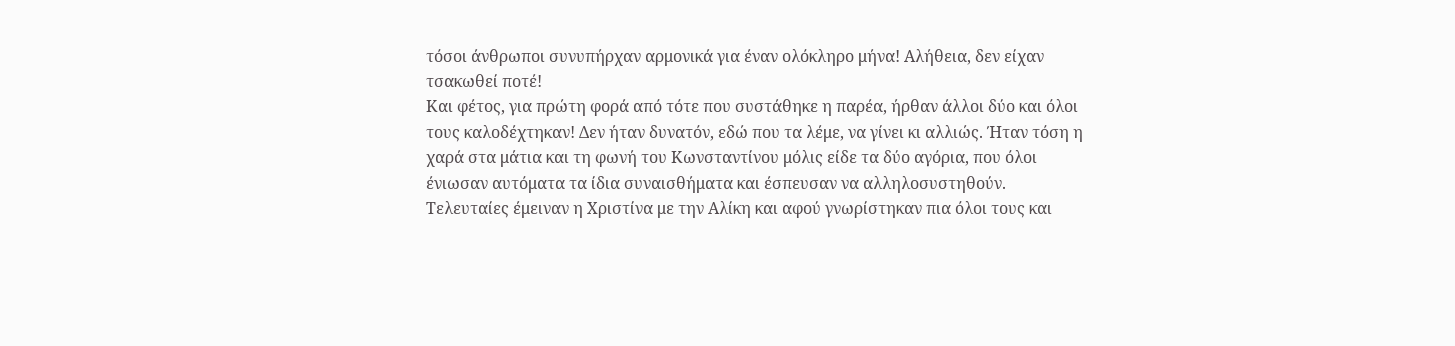τόσοι άνθρωποι συνυπήρχαν αρμονικά για έναν ολόκληρο μήνα! Αλήθεια, δεν είχαν τσακωθεί ποτέ!
Και φέτος, για πρώτη φορά από τότε που συστάθηκε η παρέα, ήρθαν άλλοι δύο και όλοι τους καλοδέχτηκαν! Δεν ήταν δυνατόν, εδώ που τα λέμε, να γίνει κι αλλιώς. Ήταν τόση η χαρά στα μάτια και τη φωνή του Κωνσταντίνου μόλις είδε τα δύο αγόρια, που όλοι ένιωσαν αυτόματα τα ίδια συναισθήματα και έσπευσαν να αλληλοσυστηθούν.
Τελευταίες έμειναν η Χριστίνα με την Αλίκη και αφού γνωρίστηκαν πια όλοι τους και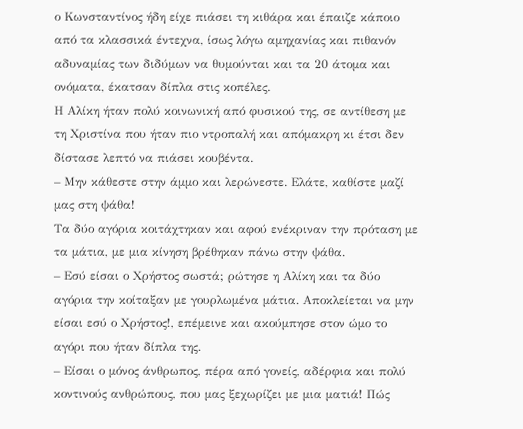ο Κωνσταντίνος ήδη είχε πιάσει τη κιθάρα και έπαιζε κάποιο από τα κλασσικά έντεχνα, ίσως λόγω αμηχανίας και πιθανόν αδυναμίας των διδύμων να θυμούνται και τα 20 άτομα και ονόματα, έκατσαν δίπλα στις κοπέλες.
Η Αλίκη ήταν πολύ κοινωνική από φυσικού της, σε αντίθεση με τη Χριστίνα που ήταν πιο ντροπαλή και απόμακρη κι έτσι δεν δίστασε λεπτό να πιάσει κουβέντα.
– Μην κάθεστε στην άμμο και λερώνεστε. Ελάτε, καθίστε μαζί μας στη ψάθα!
Τα δύο αγόρια κοιτάχτηκαν και αφού ενέκριναν την πρόταση με τα μάτια, με μια κίνηση βρέθηκαν πάνω στην ψάθα.
– Εσύ είσαι ο Χρήστος σωστά; ρώτησε η Αλίκη και τα δύο αγόρια την κοίταξαν με γουρλωμένα μάτια. Αποκλείεται να μην είσαι εσύ ο Χρήστος!, επέμεινε και ακούμπησε στον ώμο το αγόρι που ήταν δίπλα της.
– Είσαι ο μόνος άνθρωπος, πέρα από γονείς, αδέρφια και πολύ κοντινούς ανθρώπους, που μας ξεχωρίζει με μια ματιά! Πώς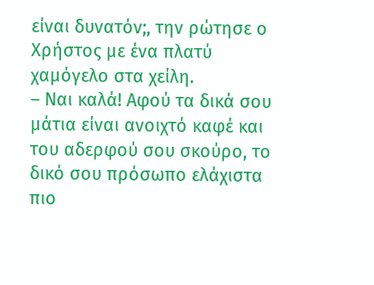είναι δυνατόν;, την ρώτησε ο Χρήστος με ένα πλατύ χαμόγελο στα χείλη.
– Ναι καλά! Αφού τα δικά σου μάτια είναι ανοιχτό καφέ και του αδερφού σου σκούρο, το δικό σου πρόσωπο ελάχιστα πιο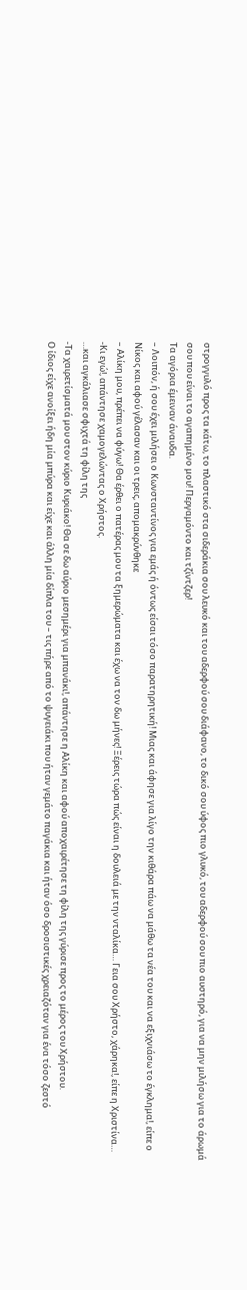στρογγυλό προς τα κάτω, το πλαστικό στα σιδεράκια σου λευκό και του αδερφού σου διάφανο, το δικό σου ύφος πιο γλυκό, του αδερφού σου πιο αυστηρό, για να μην μιλήσω για το άρωμά σου που είναι το αγαπημένο μου! Περγαμόντο και τζίντζερ!
Τα αγόρια έμειναν άναυδα.
– Λοιπόν, ή σου έχει μιλήσει ο Κωνσταντίνος για εμάς ή όντως είσαι τόσο παρατηρητική! Μιας και άφησε για λίγο την κιθάρα πάω να μάθω τα νέα του και να εξιχνιάσω το έγκλημα!, είπε ο Νίκος και αφού γέλασαν και οι τρεις, απομακρύνθηκε
– Αλίκη μου, πρέπει να φύγω! Θα έρθει ο πατέρας μου τα ξημερώματα και έχω να τον δω μήνες! Ξέρεις τώρα πώς είναι η δουλειά με την νταλίκα… Γεια σου Χρήστο, χάρηκα!, είπε η Χριστίνα…
-Κι εγώ!, απάντησε χαμογελώντας ο Χρήστος.
…και αγκάλιασε σφιχτά τη φίλη της
-Τα χαιρετίσματά μου στον κύριο Κυριάκο! Θα σε δω αύριο μεσημέρι για μπανάκι!, απάντησε η Αλίκη και αφού αποχαιρέτησε τη φίλη της γύρισε προς το μέρος του Χρήστου.
Ο ίδιος είχε ανοίξει ήδη μία μπύρα και είχε και άλλη μία δίπλα του – τις πήρε από το ψυγειάκι που ήταν γεμάτο παγάκια και ήταν όσο δροσιστικές χρειαζόταν για ένα τόσο ζεστό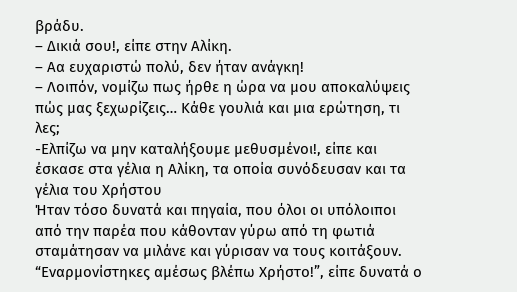βράδυ.
– Δικιά σου!, είπε στην Αλίκη.
– Αα ευχαριστώ πολύ, δεν ήταν ανάγκη!
– Λοιπόν, νομίζω πως ήρθε η ώρα να μου αποκαλύψεις πώς μας ξεχωρίζεις… Κάθε γουλιά και μια ερώτηση, τι λες;
-Ελπίζω να μην καταλήξουμε μεθυσμένοι!, είπε και έσκασε στα γέλια η Αλίκη, τα οποία συνόδευσαν και τα γέλια του Χρήστου
Ήταν τόσο δυνατά και πηγαία, που όλοι οι υπόλοιποι από την παρέα που κάθονταν γύρω από τη φωτιά σταμάτησαν να μιλάνε και γύρισαν να τους κοιτάξουν.
“Εναρμονίστηκες αμέσως βλέπω Χρήστο!”, είπε δυνατά ο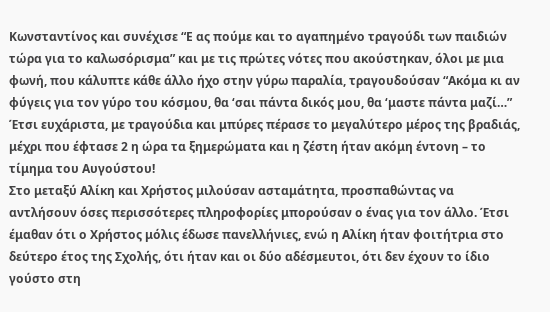Κωνσταντίνος και συνέχισε “Ε ας πούμε και το αγαπημένο τραγούδι των παιδιών τώρα για το καλωσόρισμα” και με τις πρώτες νότες που ακούστηκαν, όλοι με μια φωνή, που κάλυπτε κάθε άλλο ήχο στην γύρω παραλία, τραγουδούσαν “Ακόμα κι αν φύγεις για τον γύρο του κόσμου, θα ‘σαι πάντα δικός μου, θα ‘μαστε πάντα μαζί…”
Έτσι ευχάριστα, με τραγούδια και μπύρες πέρασε το μεγαλύτερο μέρος της βραδιάς, μέχρι που έφτασε 2 η ώρα τα ξημερώματα και η ζέστη ήταν ακόμη έντονη – το τίμημα του Αυγούστου!
Στο μεταξύ Αλίκη και Χρήστος μιλούσαν ασταμάτητα, προσπαθώντας να αντλήσουν όσες περισσότερες πληροφορίες μπορούσαν ο ένας για τον άλλο. Έτσι έμαθαν ότι ο Χρήστος μόλις έδωσε πανελλήνιες, ενώ η Αλίκη ήταν φοιτήτρια στο δεύτερο έτος της Σχολής, ότι ήταν και οι δύο αδέσμευτοι, ότι δεν έχουν το ίδιο γούστο στη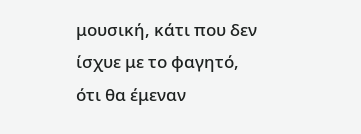μουσική, κάτι που δεν ίσχυε με το φαγητό, ότι θα έμεναν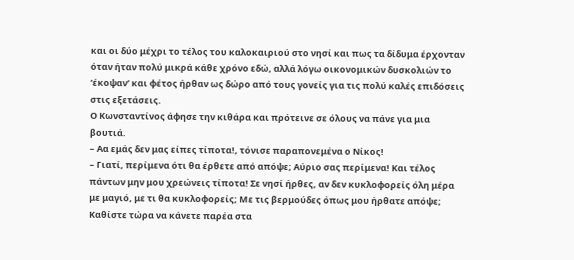και οι δύο μέχρι το τέλος του καλοκαιριού στο νησί και πως τα δίδυμα έρχονταν όταν ήταν πολύ μικρά κάθε χρόνο εδώ, αλλά λόγω οικονομικών δυσκολιών το ‘έκοψαν’ και φέτος ήρθαν ως δώρο από τους γονείς για τις πολύ καλές επιδόσεις στις εξετάσεις.
Ο Κωνσταντίνος άφησε την κιθάρα και πρότεινε σε όλους να πάνε για μια βουτιά.
– Αα εμάς δεν μας είπες τίποτα!, τόνισε παραπονεμένα ο Νίκος!
– Γιατί, περίμενα ότι θα έρθετε από απόψε; Αύριο σας περίμενα! Και τέλος πάντων μην μου χρεώνεις τίποτα! Σε νησί ήρθες, αν δεν κυκλοφορείς όλη μέρα με μαγιό, με τι θα κυκλοφορείς; Με τις βερμούδες όπως μου ήρθατε απόψε; Καθίστε τώρα να κάνετε παρέα στα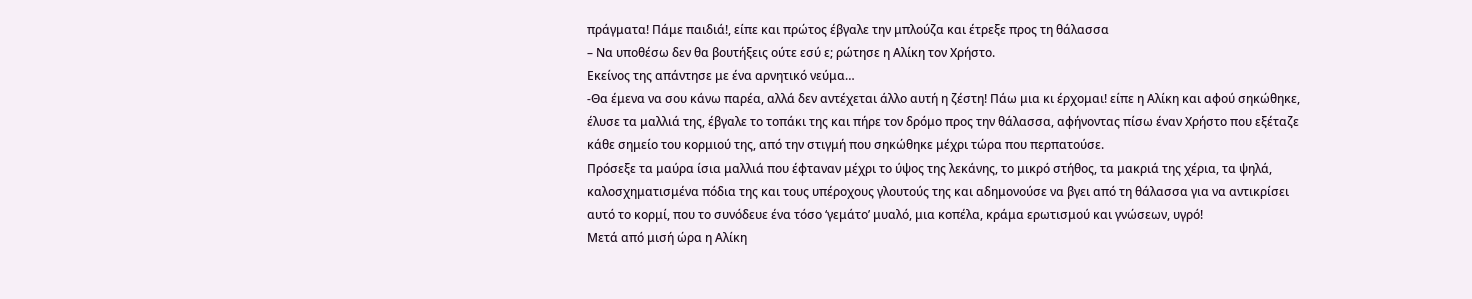πράγματα! Πάμε παιδιά!, είπε και πρώτος έβγαλε την μπλούζα και έτρεξε προς τη θάλασσα
– Να υποθέσω δεν θα βουτήξεις ούτε εσύ ε; ρώτησε η Αλίκη τον Χρήστο.
Εκείνος της απάντησε με ένα αρνητικό νεύμα…
-Θα έμενα να σου κάνω παρέα, αλλά δεν αντέχεται άλλο αυτή η ζέστη! Πάω μια κι έρχομαι! είπε η Αλίκη και αφού σηκώθηκε, έλυσε τα μαλλιά της, έβγαλε το τοπάκι της και πήρε τον δρόμο προς την θάλασσα, αφήνοντας πίσω έναν Χρήστο που εξέταζε κάθε σημείο του κορμιού της, από την στιγμή που σηκώθηκε μέχρι τώρα που περπατούσε.
Πρόσεξε τα μαύρα ίσια μαλλιά που έφταναν μέχρι το ύψος της λεκάνης, το μικρό στήθος, τα μακριά της χέρια, τα ψηλά, καλοσχηματισμένα πόδια της και τους υπέροχους γλουτούς της και αδημονούσε να βγει από τη θάλασσα για να αντικρίσει αυτό το κορμί, που το συνόδευε ένα τόσο ‘γεμάτο’ μυαλό, μια κοπέλα, κράμα ερωτισμού και γνώσεων, υγρό!
Μετά από μισή ώρα η Αλίκη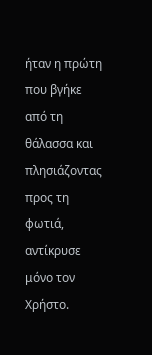ήταν η πρώτη που βγήκε από τη θάλασσα και πλησιάζοντας προς τη φωτιά, αντίκρυσε μόνο τον Χρήστο.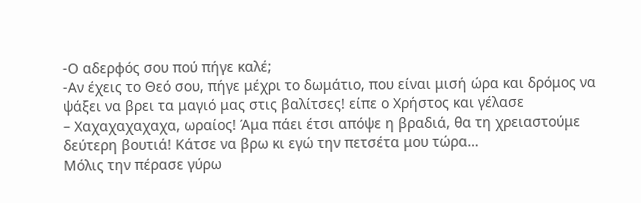-Ο αδερφός σου πού πήγε καλέ;
-Αν έχεις το Θεό σου, πήγε μέχρι το δωμάτιο, που είναι μισή ώρα και δρόμος να ψάξει να βρει τα μαγιό μας στις βαλίτσες! είπε ο Χρήστος και γέλασε
– Χαχαχαχαχαχα, ωραίος! Άμα πάει έτσι απόψε η βραδιά, θα τη χρειαστούμε δεύτερη βουτιά! Κάτσε να βρω κι εγώ την πετσέτα μου τώρα…
Μόλις την πέρασε γύρω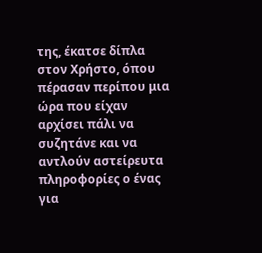της, έκατσε δίπλα στον Χρήστο, όπου πέρασαν περίπου μια ώρα που είχαν αρχίσει πάλι να συζητάνε και να αντλούν αστείρευτα πληροφορίες ο ένας για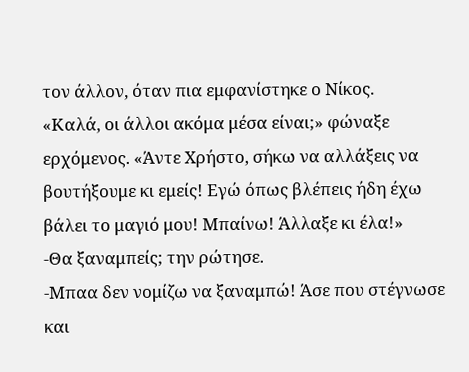τον άλλον, όταν πια εμφανίστηκε ο Νίκος.
«Καλά, οι άλλοι ακόμα μέσα είναι;» φώναξε ερχόμενος. «Άντε Χρήστο, σήκω να αλλάξεις να βουτήξουμε κι εμείς! Εγώ όπως βλέπεις ήδη έχω βάλει το μαγιό μου! Μπαίνω! Άλλαξε κι έλα!»
-Θα ξαναμπείς; την ρώτησε.
-Μπαα δεν νομίζω να ξαναμπώ! Άσε που στέγνωσε και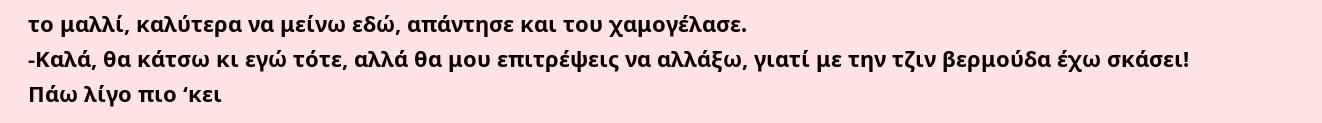το μαλλί, καλύτερα να μείνω εδώ, απάντησε και του χαμογέλασε.
-Καλά, θα κάτσω κι εγώ τότε, αλλά θα μου επιτρέψεις να αλλάξω, γιατί με την τζιν βερμούδα έχω σκάσει! Πάω λίγο πιο ‘κει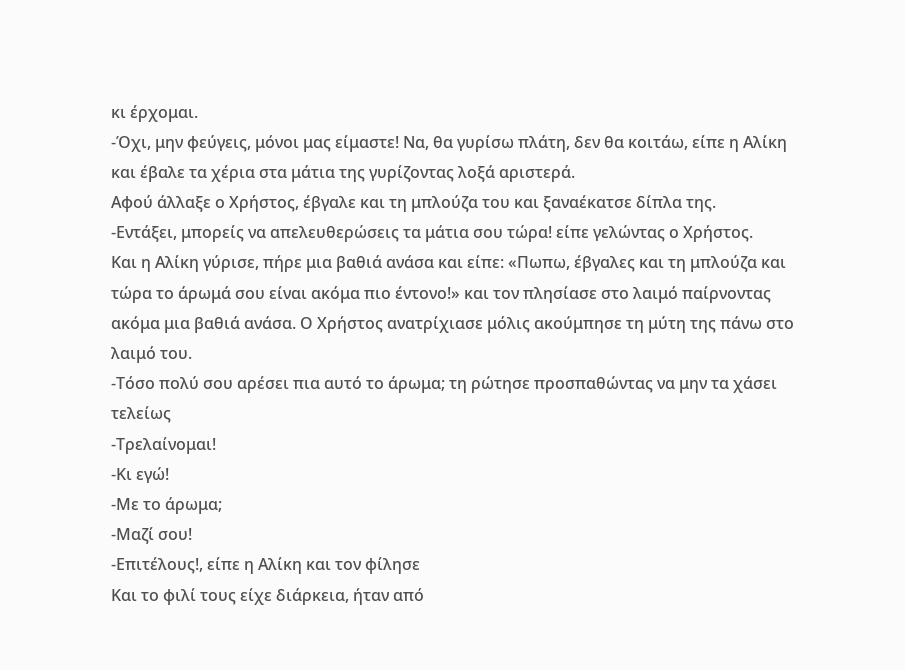κι έρχομαι.
-Όχι, μην φεύγεις, μόνοι μας είμαστε! Να, θα γυρίσω πλάτη, δεν θα κοιτάω, είπε η Αλίκη και έβαλε τα χέρια στα μάτια της γυρίζοντας λοξά αριστερά.
Αφού άλλαξε ο Χρήστος, έβγαλε και τη μπλούζα του και ξαναέκατσε δίπλα της.
-Εντάξει, μπορείς να απελευθερώσεις τα μάτια σου τώρα! είπε γελώντας ο Χρήστος.
Και η Αλίκη γύρισε, πήρε μια βαθιά ανάσα και είπε: «Πωπω, έβγαλες και τη μπλούζα και τώρα το άρωμά σου είναι ακόμα πιο έντονο!» και τον πλησίασε στο λαιμό παίρνοντας ακόμα μια βαθιά ανάσα. Ο Χρήστος ανατρίχιασε μόλις ακούμπησε τη μύτη της πάνω στο λαιμό του.
-Τόσο πολύ σου αρέσει πια αυτό το άρωμα; τη ρώτησε προσπαθώντας να μην τα χάσει τελείως
-Τρελαίνομαι!
-Κι εγώ!
-Με το άρωμα;
-Μαζί σου!
-Επιτέλους!, είπε η Αλίκη και τον φίλησε
Και το φιλί τους είχε διάρκεια, ήταν από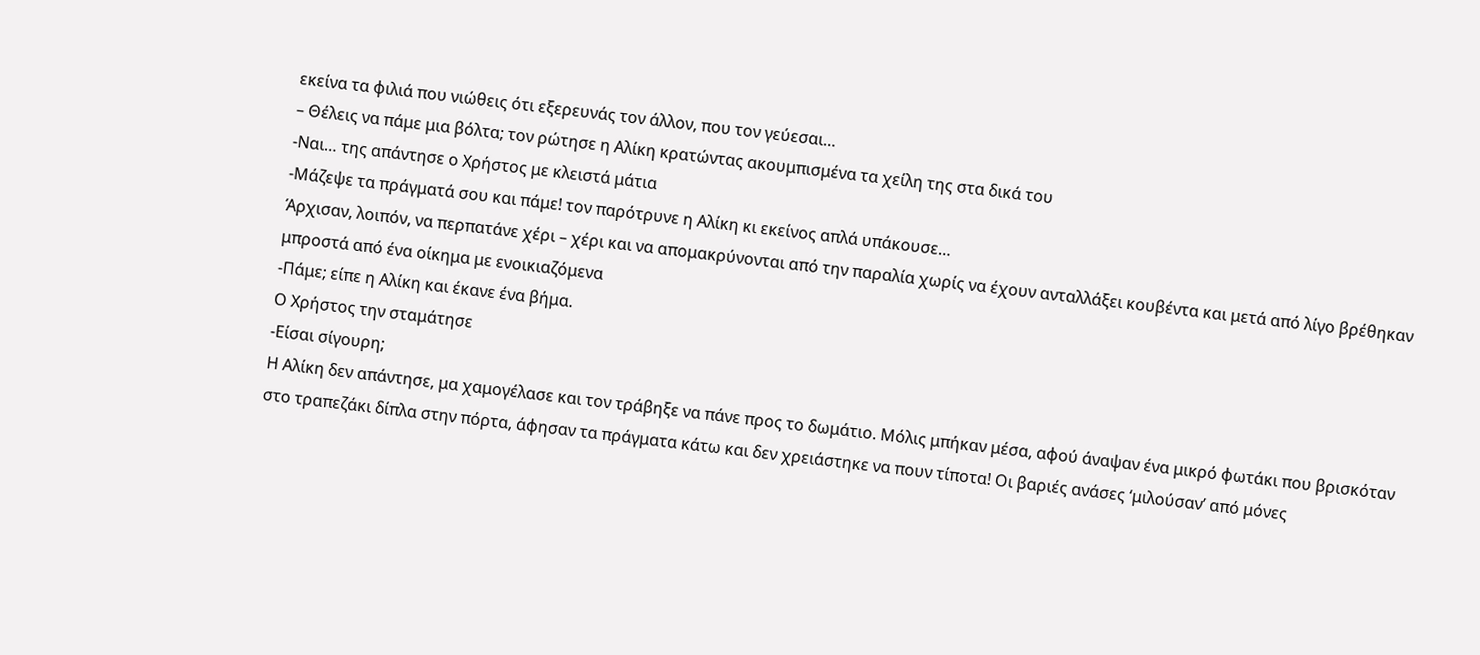εκείνα τα φιλιά που νιώθεις ότι εξερευνάς τον άλλον, που τον γεύεσαι…
– Θέλεις να πάμε μια βόλτα; τον ρώτησε η Αλίκη κρατώντας ακουμπισμένα τα χείλη της στα δικά του
-Ναι… της απάντησε ο Χρήστος με κλειστά μάτια
-Μάζεψε τα πράγματά σου και πάμε! τον παρότρυνε η Αλίκη κι εκείνος απλά υπάκουσε…
Άρχισαν, λοιπόν, να περπατάνε χέρι – χέρι και να απομακρύνονται από την παραλία χωρίς να έχουν ανταλλάξει κουβέντα και μετά από λίγο βρέθηκαν μπροστά από ένα οίκημα με ενοικιαζόμενα
-Πάμε; είπε η Αλίκη και έκανε ένα βήμα.
Ο Χρήστος την σταμάτησε
-Είσαι σίγουρη;
Η Αλίκη δεν απάντησε, μα χαμογέλασε και τον τράβηξε να πάνε προς το δωμάτιο. Μόλις μπήκαν μέσα, αφού άναψαν ένα μικρό φωτάκι που βρισκόταν στο τραπεζάκι δίπλα στην πόρτα, άφησαν τα πράγματα κάτω και δεν χρειάστηκε να πουν τίποτα! Οι βαριές ανάσες ‘μιλούσαν’ από μόνες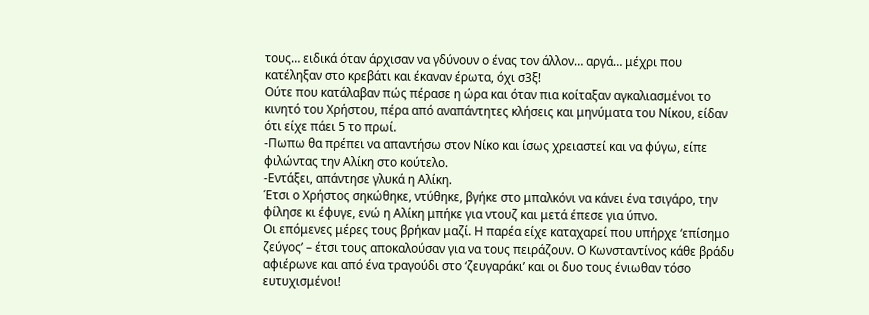τους… ειδικά όταν άρχισαν να γδύνουν ο ένας τον άλλον… αργά… μέχρι που κατέληξαν στο κρεβάτι και έκαναν έρωτα, όχι σ3ξ!
Ούτε που κατάλαβαν πώς πέρασε η ώρα και όταν πια κοίταξαν αγκαλιασμένοι το κινητό του Χρήστου, πέρα από αναπάντητες κλήσεις και μηνύματα του Νίκου, είδαν ότι είχε πάει 5 το πρωί.
-Πωπω θα πρέπει να απαντήσω στον Νίκο και ίσως χρειαστεί και να φύγω, είπε φιλώντας την Αλίκη στο κούτελο.
-Εντάξει, απάντησε γλυκά η Αλίκη.
Έτσι ο Χρήστος σηκώθηκε, ντύθηκε, βγήκε στο μπαλκόνι να κάνει ένα τσιγάρο, την φίλησε κι έφυγε, ενώ η Αλίκη μπήκε για ντουζ και μετά έπεσε για ύπνο.
Οι επόμενες μέρες τους βρήκαν μαζί. Η παρέα είχε καταχαρεί που υπήρχε ‘επίσημο ζεύγος’ – έτσι τους αποκαλούσαν για να τους πειράζουν. Ο Κωνσταντίνος κάθε βράδυ αφιέρωνε και από ένα τραγούδι στο ‘ζευγαράκι’ και οι δυο τους ένιωθαν τόσο ευτυχισμένοι!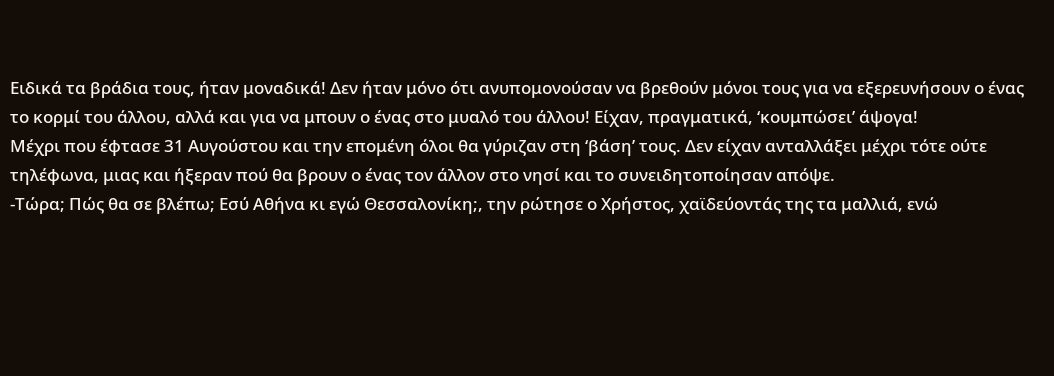Ειδικά τα βράδια τους, ήταν μοναδικά! Δεν ήταν μόνο ότι ανυπομονούσαν να βρεθούν μόνοι τους για να εξερευνήσουν ο ένας το κορμί του άλλου, αλλά και για να μπουν ο ένας στο μυαλό του άλλου! Είχαν, πραγματικά, ‘κουμπώσει’ άψογα!
Μέχρι που έφτασε 31 Αυγούστου και την επομένη όλοι θα γύριζαν στη ‘βάση’ τους. Δεν είχαν ανταλλάξει μέχρι τότε ούτε τηλέφωνα, μιας και ήξεραν πού θα βρουν ο ένας τον άλλον στο νησί και το συνειδητοποίησαν απόψε.
-Τώρα; Πώς θα σε βλέπω; Εσύ Αθήνα κι εγώ Θεσσαλονίκη;, την ρώτησε ο Χρήστος, χαϊδεύοντάς της τα μαλλιά, ενώ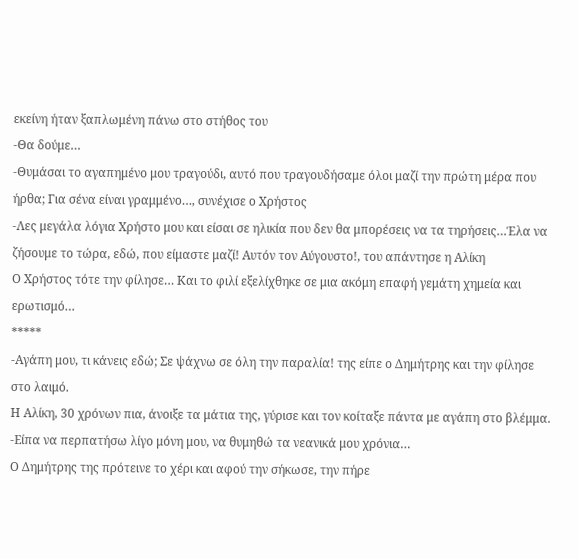εκείνη ήταν ξαπλωμένη πάνω στο στήθος του
-Θα δούμε…
-Θυμάσαι το αγαπημένο μου τραγούδι, αυτό που τραγουδήσαμε όλοι μαζί την πρώτη μέρα που ήρθα; Για σένα είναι γραμμένο…, συνέχισε ο Χρήστος
-Λες μεγάλα λόγια Χρήστο μου και είσαι σε ηλικία που δεν θα μπορέσεις να τα τηρήσεις…Έλα να ζήσουμε το τώρα, εδώ, που είμαστε μαζί! Αυτόν τον Αύγουστο!, του απάντησε η Αλίκη
Ο Χρήστος τότε την φίλησε… Και το φιλί εξελίχθηκε σε μια ακόμη επαφή γεμάτη χημεία και ερωτισμό…
*****
-Αγάπη μου, τι κάνεις εδώ; Σε ψάχνω σε όλη την παραλία! της είπε ο Δημήτρης και την φίλησε στο λαιμό.
Η Αλίκη, 30 χρόνων πια, άνοιξε τα μάτια της, γύρισε και τον κοίταξε πάντα με αγάπη στο βλέμμα.
-Είπα να περπατήσω λίγο μόνη μου, να θυμηθώ τα νεανικά μου χρόνια…
Ο Δημήτρης της πρότεινε το χέρι και αφού την σήκωσε, την πήρε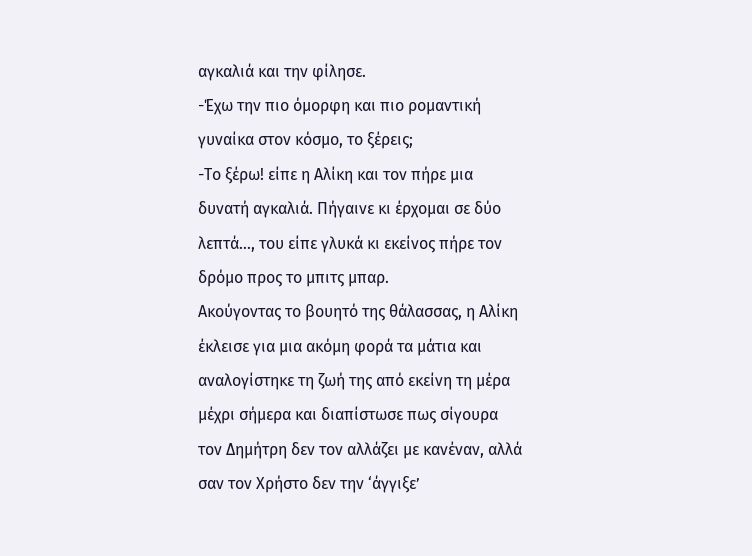αγκαλιά και την φίλησε.
-Έχω την πιο όμορφη και πιο ρομαντική γυναίκα στον κόσμο, το ξέρεις;
-Το ξέρω! είπε η Αλίκη και τον πήρε μια δυνατή αγκαλιά. Πήγαινε κι έρχομαι σε δύο λεπτά…, του είπε γλυκά κι εκείνος πήρε τον δρόμο προς το μπιτς μπαρ.
Ακούγοντας το βουητό της θάλασσας, η Αλίκη έκλεισε για μια ακόμη φορά τα μάτια και αναλογίστηκε τη ζωή της από εκείνη τη μέρα μέχρι σήμερα και διαπίστωσε πως σίγουρα τον Δημήτρη δεν τον αλλάζει με κανέναν, αλλά σαν τον Χρήστο δεν την ‘άγγιξε’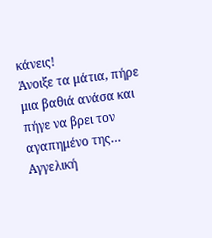κάνεις!
Άνοιξε τα μάτια, πήρε μια βαθιά ανάσα και πήγε να βρει τον αγαπημένο της…
Αγγελική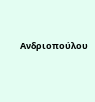Ανδριοπούλου